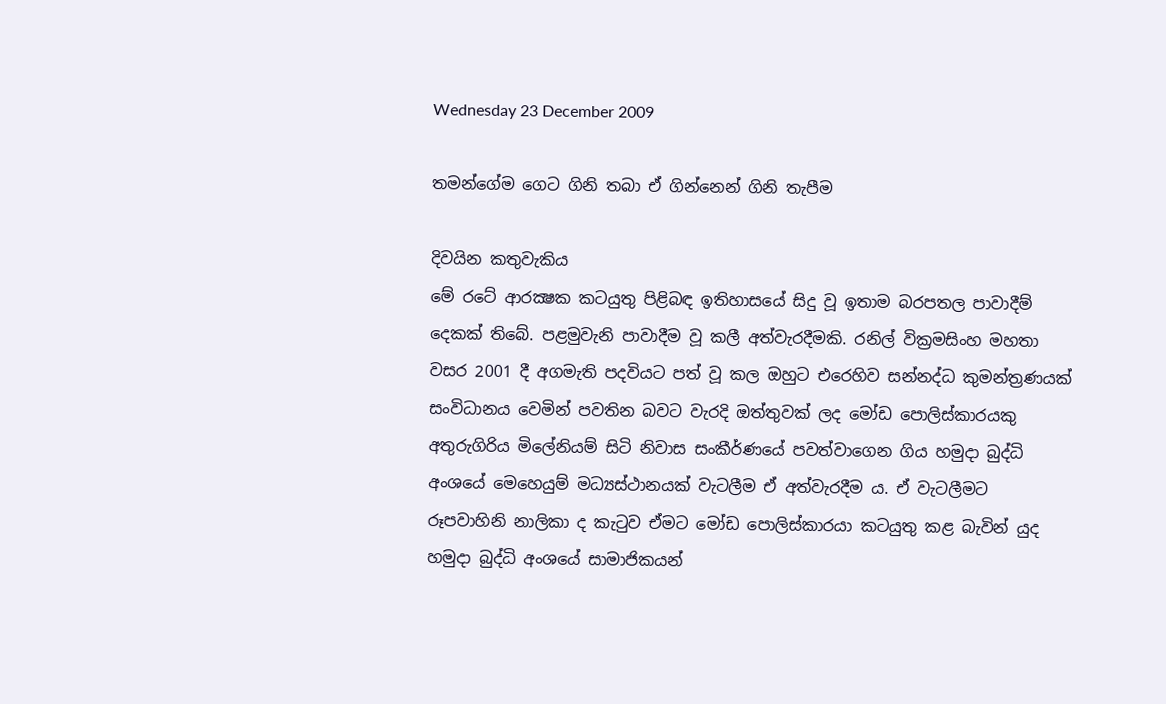Wednesday 23 December 2009

තමන්ගේම ගෙට ගිනි තබා ඒ ගින්නෙන් ගිනි තැපීම

දිවයින කතුවැකිය
මේ රටේ ආරක්‍ෂක කටයුතු පිළිබඳ ඉතිහාසයේ සිදු වූ ඉතාම බරපතල පාවාදීම් දෙකක්‌ තිබේ. පළමුවැනි පාවාදීම වූ කලී අත්වැරදීමකි. රනිල් වික්‍රමසිංහ මහතා වසර 2001 දී අගමැති පදවියට පත් වූ කල ඔහුට එරෙහිව සන්නද්ධ කුමන්ත්‍රණයක්‌ සංවිධානය වෙමින් පවතින බවට වැරදි ඔත්තුවක්‌ ලද මෝඩ පොලිස්‌කාරයකු අතුරුගිරිය මිලේනියම් සිටි නිවාස සංකීර්ණයේ පවත්වාගෙන ගිය හමුදා බුද්ධි අංශයේ මෙහෙයුම් මධ්‍යස්‌ථානයක්‌ වැටලීම ඒ අත්වැරදීම ය. ඒ වැටලීමට රූපවාහිනි නාලිකා ද කැටුව ඒමට මෝඩ පොලිස්‌කාරයා කටයුතු කළ බැවින් යුද හමුදා බුද්ධි අංශයේ සාමාජිකයන්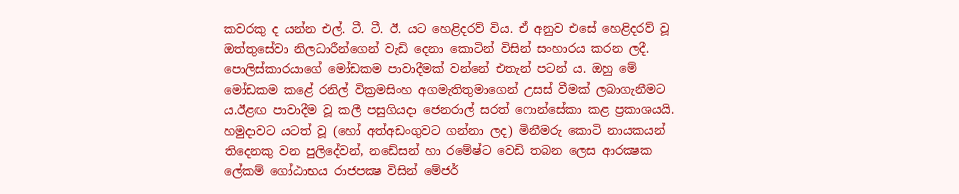කවරකු ද යන්න එල්. ටී. ටී. ඊ. යට හෙළිදරව් විය. ඒ අනුව එසේ හෙළිදරව් වූ ඔත්තුසේවා නිලධාරීන්ගෙන් වැඩි දෙනා කොටින් විසින් සංහාරය කරන ලදී. පොලිස්‌කාරයාගේ මෝඩකම පාවාදීමක්‌ වන්නේ එතැන් පටන් ය. ඔහු මේ මෝඩකම කළේ රනිල් වික්‍රමසිංහ අගමැතිතුමාගෙන් උසස්‌ වීමක්‌ ලබාගැනීමට ය.ඊළඟ පාවාදීම වූ කලී පසුගියදා ජෙනරාල් සරත් ෆොන්සේකා කළ ප්‍රකාශයයි. හමුදාවට යටත් වූ (හෝ අත්අඩංගුවට ගන්නා ලද) මිනීමරු කොටි නායකයන් තිදෙනකු වන පුලිදේවන්, නඩේසන් හා රමේෂ්ට වෙඩි තබන ලෙස ආරක්‍ෂක ලේකම් ගෝඨාභය රාජපක්‍ෂ විසින් මේජර්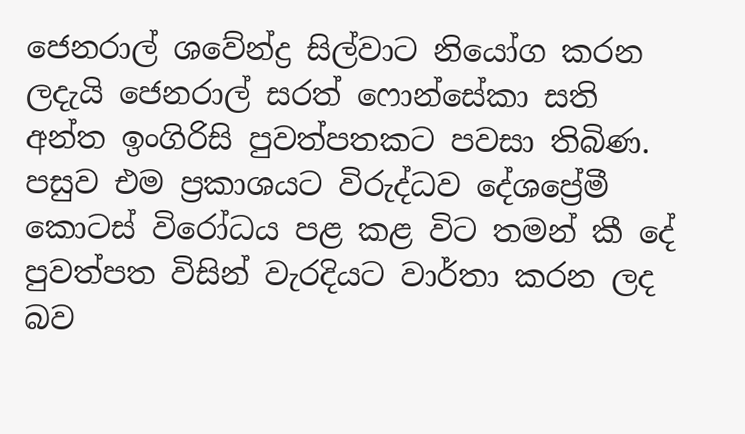ජෙනරාල් ශවේන්ද්‍ර සිල්වාට නියෝග කරන ලදැයි ජෙනරාල් සරත් ෆොන්සේකා සති අන්ත ඉංගිරිසි පුවත්පතකට පවසා තිබිණ. පසුව එම ප්‍රකාශයට විරුද්ධව දේශප්‍රේමී කොටස්‌ විරෝධය පළ කළ විට තමන් කී දේ පුවත්පත විසින් වැරදියට වාර්තා කරන ලද බව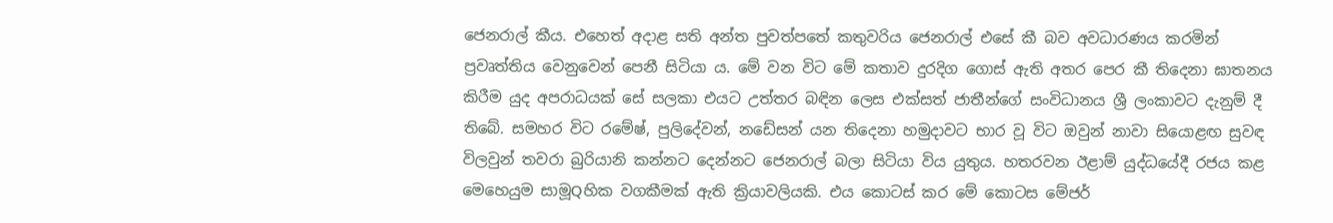ජෙනරාල් කීය. එහෙත් අදාළ සති අන්ත පුවත්පතේ කතුවරිය ජෙනරාල් එසේ කී බව අවධාරණය කරමින් ප්‍රවෘත්තිය වෙනුවෙන් පෙනී සිටියා ය. මේ වන විට මේ කතාව දුරදිග ගොස්‌ ඇති අතර පෙර කී තිදෙනා ඝාතනය කිරීම යුද අපරාධයක්‌ සේ සලකා එයට උත්තර බඳින ලෙස එක්‌සත් ජාතීන්ගේ සංවිධානය ශ්‍රී ලංකාවට දැනුම් දී තිබේ. සමහර විට රමේෂ්, පුලිදේවන්, නඩේසන් යන තිදෙනා හමුදාවට භාර වූ විට ඔවුන් නාවා සියොළඟ සුවඳ විලවුන් තවරා බුරියානි කන්නට දෙන්නට ජෙනරාල් බලා සිටියා විය යුතුය. හතරවන ඊළාම් යුද්ධයේදී රජය කළ මෙහෙයුම සාමූQහික වගකීමක්‌ ඇති ක්‍රියාවලියකි. එය කොටස්‌ කර මේ කොටස මේජර්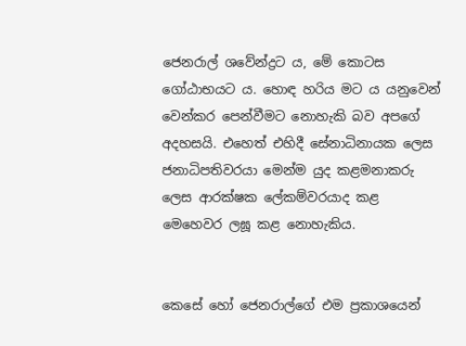ජෙනරාල් ශවේන්ද්‍රට ය, මේ කොටස ගෝඨාභයට ය. හොඳ හරිය මට ය යනුවෙන් වෙන්කර පෙන්වීමට නොහැකි බව අපගේ අදහසයි. එහෙත් එහිදී සේනාධිනායක ලෙස ජනාධිපතිවරයා මෙන්ම යුද කළමනාකරු ලෙස ආරක්‌ෂක ලේකම්වරයාද කළ මෙහෙවර ලඝූ කළ නොහැකිය.


කෙසේ හෝ ජෙනරාල්ගේ එම ප්‍රකාශයෙන්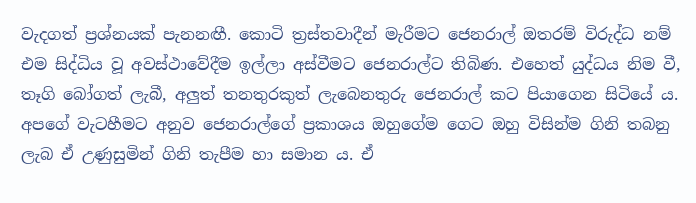වැදගත් ප්‍රශ්නයක්‌ පැනනඟී. කොටි ත්‍රස්‌තවාදීන් මැරීමට ජෙනරාල් ඔතරම් විරුද්ධ නම් එම සිද්ධිය වූ අවස්‌ථාවේදීම ඉල්ලා අස්‌වීමට ජෙනරාල්ට තිබිණ. එහෙත් යුද්ධය නිම වී, තෑගි බෝගත් ලැබී, අලුත් තනතුරකුත් ලැබෙනතුරු ජෙනරාල් කට පියාගෙන සිටියේ ය. අපගේ වැටහීමට අනුව ජෙනරාල්ගේ ප්‍රකාශය ඔහුගේම ගෙට ඔහු විසින්ම ගිනි තබනු ලැබ ඒ උණුසුමින් ගිනි තැපීම හා සමාන ය. ඒ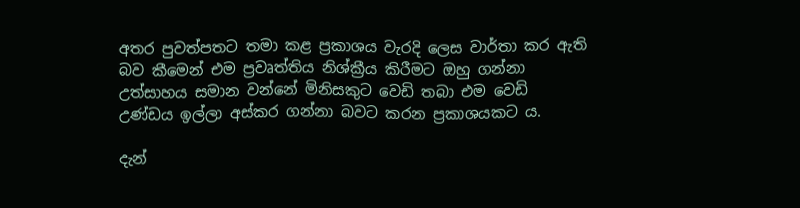අතර පුවත්පතට තමා කළ ප්‍රකාශය වැරදි ලෙස වාර්තා කර ඇති බව කීමෙන් එම ප්‍රවෘත්තිය නිශ්ක්‍රීය කිරීමට ඔහු ගන්නා උත්සාහය සමාන වන්නේ මිනිසකුට වෙඩි තබා එම වෙඩි උණ්‌ඩය ඉල්ලා අස්‌කර ගන්නා බවට කරන ප්‍රකාශයකට ය.

දැන්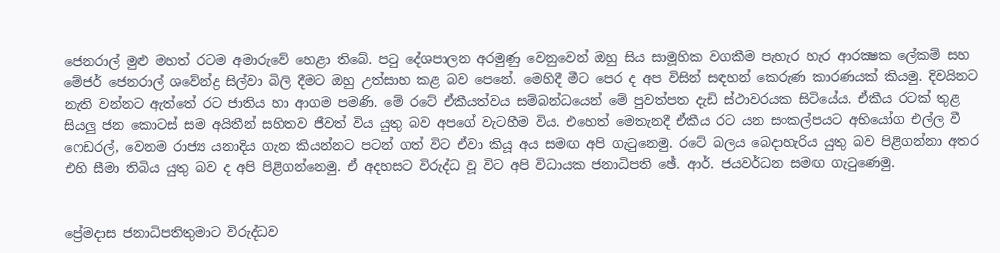ජෙනරාල් මුළු මහත් රටම අමාරුවේ හෙළා තිබේ. පටු දේශපාලන අරමුණු වෙනුවෙන් ඔහු සිය සාමූහික වගකීම පැහැර හැර ආරක්‍ෂක ලේකම් සහ මේජර් ජෙනරාල් ශවේන්ද්‍ර සිල්වා බිලි දීමට ඔහු උත්සාහ කළ බව පෙනේ. මෙහිදී මීට පෙර ද අප විසින් සඳහන් කෙරුණ කාරණයක්‌ කියමු. දිවයිනට නැති වන්නට ඇත්තේ රට ජාතිය හා ආගම පමණි. මේ රටේ ඒකීයත්වය සම්බන්ධයෙන් මේ පුවත්පත දැඩි ස්‌ථාවරයක සිටියේය. ඒකීය රටක්‌ තුළ සියලු ජන කොටස්‌ සම අයිතීන් සහිතව ජීවත් විය යුතු බව අපගේ වැටහීම විය. එහෙත් මෙතැනදී ඒකීය රට යන සංකල්පයට අභියෝග එල්ල වී ෆෙඩරල්, වෙනම රාජ්‍ය යනාදිය ගැන කියන්නට පටන් ගත් විට ඒවා කියූ අය සමඟ අපි ගැටුනෙමු. රටේ බලය බෙදාහැරිය යුතු බව පිළිගන්නා අතර එහි සීමා තිබිය යුතු බව ද අපි පිළිගන්නෙමු. ඒ අදහසට විරුද්ධ වූ විට අපි විධායක ජනාධිපති ඡේ. ආර්. ජයවර්ධන සමඟ ගැටුණෙමු.


ප්‍රේමදාස ජනාධිපතිතුමාට විරුද්ධව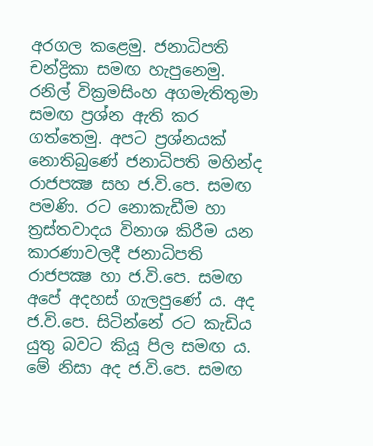අරගල කළෙමු. ජනාධිපති චන්ද්‍රිකා සමඟ හැපුනෙමු. රනිල් වික්‍රමසිංහ අගමැතිතුමා සමඟ ප්‍රශ්න ඇති කර ගත්තෙමු. අපට ප්‍රශ්නයක්‌ නොතිබුණේ ජනාධිපති මහින්ද රාජපක්‍ෂ සහ ජ.වි.පෙ. සමඟ පමණි. රට නොකැඩීම හා ත්‍රස්‌තවාදය විනාශ කිරීම යන කාරණාවලදී ජනාධිපති රාජපක්‍ෂ හා ජ.වි.පෙ. සමඟ අපේ අදහස්‌ ගැලපුණේ ය. අද ජ.වි.පෙ. සිටින්නේ රට කැඩිය යුතු බවට කියූ පිල සමඟ ය. මේ නිසා අද ජ.වි.පෙ. සමඟ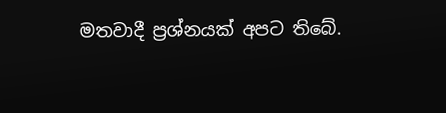මතවාදී ප්‍රශ්නයක්‌ අපට තිබේ.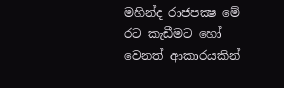මහින්ද රාජපක්‍ෂ මේ රට කැඩීමට හෝ වෙනත් ආකාරයකින්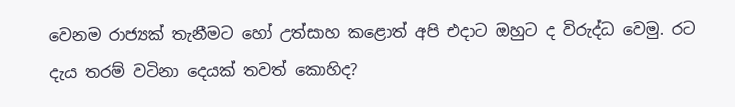වෙනම රාජ්‍යක්‌ තැනීමට හෝ උත්සාහ කළොත් අපි එදාට ඔහුට ද විරුද්ධ වෙමු. රට දැය තරම් වටිනා දෙයක්‌ තවත් කොහිද?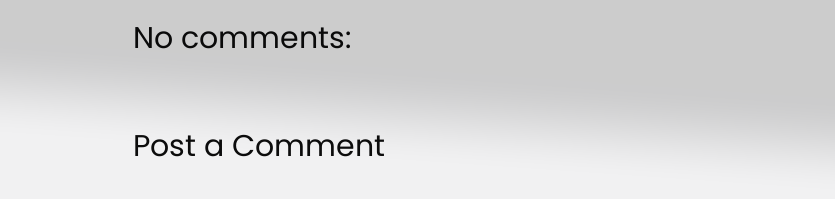No comments:

Post a Comment